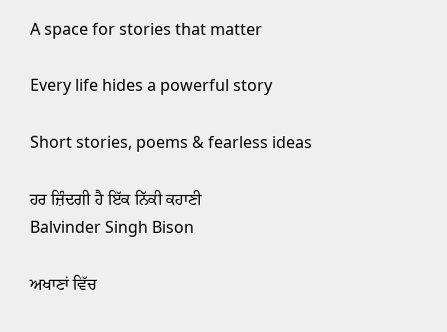A space for stories that matter

Every life hides a powerful story

Short stories, poems & fearless ideas

ਹਰ ਜ਼ਿੰਦਗੀ ਹੈ ਇੱਕ ਨਿੱਕੀ ਕਹਾਣੀ
Balvinder Singh Bison

ਅਖਾਣਾਂ ਵਿੱਚ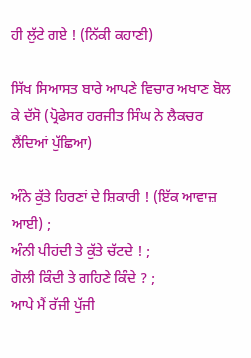ਹੀ ਲੁੱਟੇ ਗਏ ! (ਨਿੱਕੀ ਕਹਾਣੀ)

ਸਿੱਖ ਸਿਆਸਤ ਬਾਰੇ ਆਪਣੇ ਵਿਚਾਰ ਅਖਾਣ ਬੋਲ ਕੇ ਦੱਸੋ (ਪ੍ਰੋਫੇਸਰ ਹਰਜੀਤ ਸਿੰਘ ਨੇ ਲੈਕਚਰ ਲੈਂਦਿਆਂ ਪੁੱਛਿਆ)

ਅੰਨੇ ਕੁੱਤੇ ਹਿਰਣਾਂ ਦੇ ਸ਼ਿਕਾਰੀ ! (ਇੱਕ ਆਵਾਜ਼ ਆਈ) ;
ਅੰਨੀ ਪੀਹਂਦੀ ਤੇ ਕੁੱਤੇ ਚੱਟਦੇ ! ;
ਗੋਲੀ ਕਿੰਦੀ ਤੇ ਗਹਿਣੇ ਕਿੰਦੇ ? ;
ਆਪੇ ਮੈਂ ਰੱਜੀ ਪੁੱਜੀ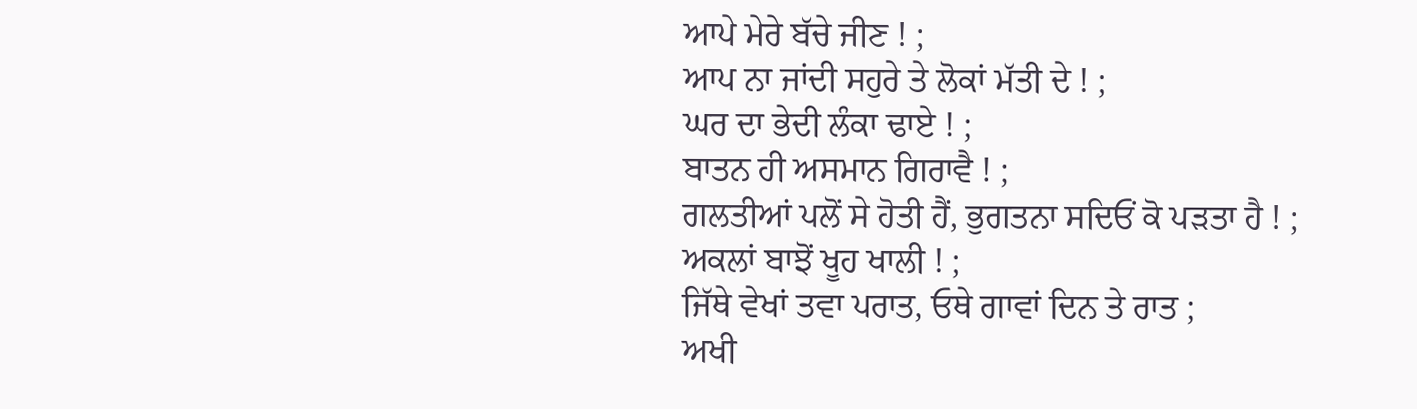ਆਪੇ ਮੇਰੇ ਬੱਚੇ ਜੀਣ ! ;
ਆਪ ਨਾ ਜਾਂਦੀ ਸਹੁਰੇ ਤੇ ਲੋਕਾਂ ਮੱਤੀ ਦੇ ! ;
ਘਰ ਦਾ ਭੇਦੀ ਲੰਕਾ ਢਾਏ ! ;
ਬਾਤਨ ਹੀ ਅਸਮਾਨ ਗਿਰਾਵੈ ! ;
ਗਲਤੀਆਂ ਪਲੋਂ ਸੇ ਹੋਤੀ ਹੈਂ, ਭੁਗਤਨਾ ਸਦਿਓਂ ਕੋ ਪੜਤਾ ਹੈ ! ;
ਅਕਲਾਂ ਬਾਝੋਂ ਖੂਹ ਖਾਲੀ ! ;
ਜਿੱਥੇ ਵੇਖਾਂ ਤਵਾ ਪਰਾਤ, ਓਥੇ ਗਾਵਾਂ ਦਿਨ ਤੇ ਰਾਤ ;
ਅਖੀ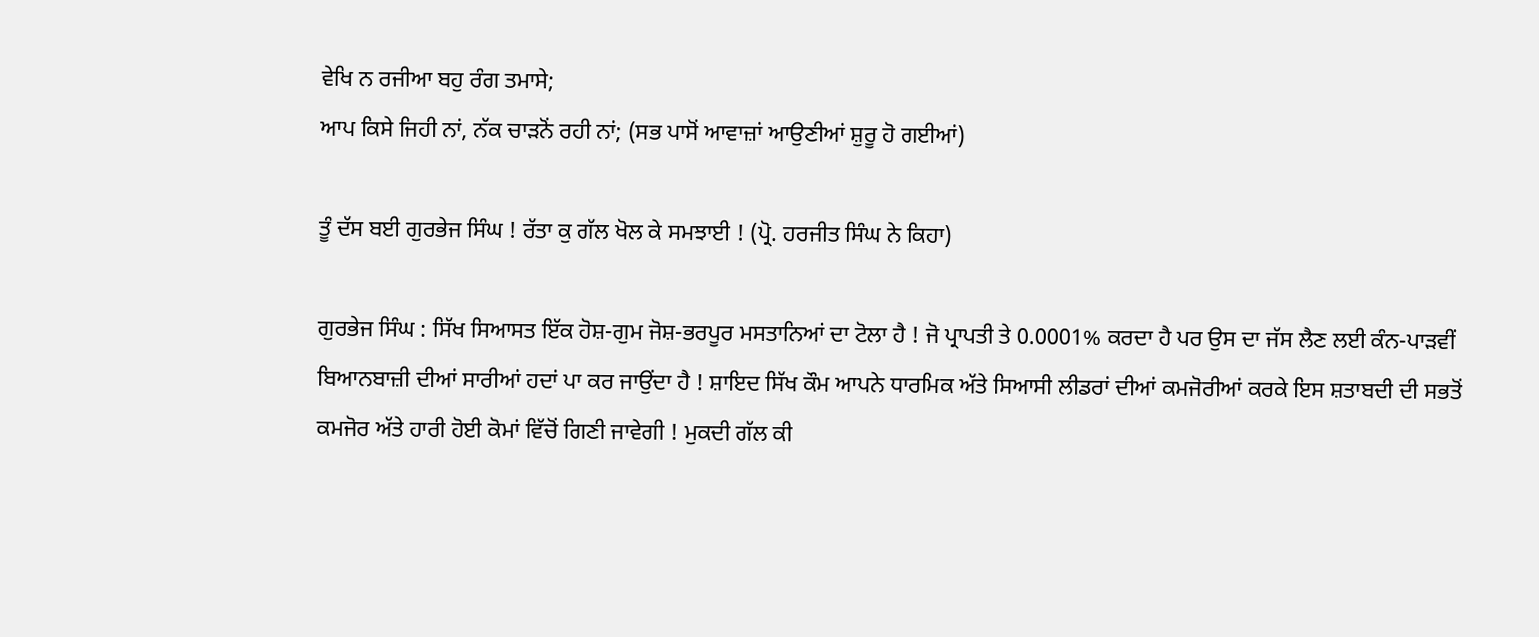ਵੇਖਿ ਨ ਰਜੀਆ ਬਹੁ ਰੰਗ ਤਮਾਸੇ;
ਆਪ ਕਿਸੇ ਜਿਹੀ ਨਾਂ, ਨੱਕ ਚਾੜਨੋਂ ਰਹੀ ਨਾਂ; (ਸਭ ਪਾਸੋਂ ਆਵਾਜ਼ਾਂ ਆਉਣੀਆਂ ਸ਼ੁਰੂ ਹੋ ਗਈਆਂ)

ਤੂੰ ਦੱਸ ਬਈ ਗੁਰਭੇਜ ਸਿੰਘ ! ਰੱਤਾ ਕੁ ਗੱਲ ਖੋਲ ਕੇ ਸਮਝਾਈ ! (ਪ੍ਰੋ. ਹਰਜੀਤ ਸਿੰਘ ਨੇ ਕਿਹਾ)

ਗੁਰਭੇਜ ਸਿੰਘ : ਸਿੱਖ ਸਿਆਸਤ ਇੱਕ ਹੋਸ਼-ਗੁਮ ਜੋਸ਼-ਭਰਪੂਰ ਮਸਤਾਨਿਆਂ ਦਾ ਟੋਲਾ ਹੈ ! ਜੋ ਪ੍ਰਾਪਤੀ ਤੇ 0.0001% ਕਰਦਾ ਹੈ ਪਰ ਉਸ ਦਾ ਜੱਸ ਲੈਣ ਲਈ ਕੰਨ-ਪਾੜਵੀਂ ਬਿਆਨਬਾਜ਼ੀ ਦੀਆਂ ਸਾਰੀਆਂ ਹਦਾਂ ਪਾ ਕਰ ਜਾਉਂਦਾ ਹੈ ! ਸ਼ਾਇਦ ਸਿੱਖ ਕੌਮ ਆਪਨੇ ਧਾਰਮਿਕ ਅੱਤੇ ਸਿਆਸੀ ਲੀਡਰਾਂ ਦੀਆਂ ਕਮਜੋਰੀਆਂ ਕਰਕੇ ਇਸ ਸ਼ਤਾਬਦੀ ਦੀ ਸਭਤੋਂ ਕਮਜੋਰ ਅੱਤੇ ਹਾਰੀ ਹੋਈ ਕੋਮਾਂ ਵਿੱਚੋਂ ਗਿਣੀ ਜਾਵੇਗੀ ! ਮੁਕਦੀ ਗੱਲ ਕੀ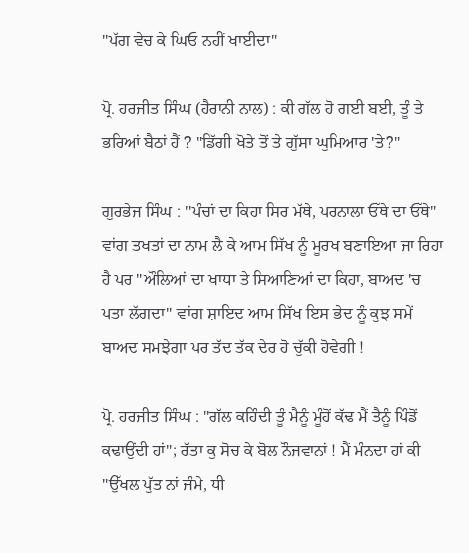"ਪੱਗ ਵੇਚ ਕੇ ਘਿਓ ਨਹੀਂ ਖਾਈਦਾ"

ਪ੍ਰੋ. ਹਰਜੀਤ ਸਿੰਘ (ਹੈਰਾਨੀ ਨਾਲ) : ਕੀ ਗੱਲ ਹੋ ਗਈ ਬਈ, ਤੂੰ ਤੇ ਭਰਿਆਂ ਬੈਠਾਂ ਹੈਂ ? "ਡਿੱਗੀ ਖੋਤੇ ਤੋਂ ਤੇ ਗੁੱਸਾ ਘੁਮਿਆਰ 'ਤੇ?"

ਗੁਰਭੇਜ ਸਿੰਘ : "ਪੰਚਾਂ ਦਾ ਕਿਹਾ ਸਿਰ ਮੱਥੇ, ਪਰਨਾਲਾ ਓੱਥੇ ਦਾ ਓੱਥੇ" ਵਾਂਗ ਤਖਤਾਂ ਦਾ ਨਾਮ ਲੈ ਕੇ ਆਮ ਸਿੱਖ ਨੂੰ ਮੂਰਖ ਬਣਾਇਆ ਜਾ ਰਿਹਾ ਹੈ ਪਰ "ਔਲਿਆਂ ਦਾ ਖਾਧਾ ਤੇ ਸਿਆਣਿਆਂ ਦਾ ਕਿਹਾ, ਬਾਅਦ 'ਚ ਪਤਾ ਲੱਗਦਾ" ਵਾਂਗ ਸ਼ਾਇਦ ਆਮ ਸਿੱਖ ਇਸ ਭੇਦ ਨੂੰ ਕੁਝ ਸਮੇਂ ਬਾਅਦ ਸਮਝੇਗਾ ਪਰ ਤੱਦ ਤੱਕ ਦੇਰ ਹੋ ਚੁੱਕੀ ਹੋਵੇਗੀ !

ਪ੍ਰੋ. ਹਰਜੀਤ ਸਿੰਘ : "ਗੱਲ ਕਹਿੰਦੀ ਤੂੰ ਮੈਨੂੰ ਮੂੰਹੋਂ ਕੱਢ ਮੈਂ ਤੈਨੂੰ ਪਿੰਡੋਂ ਕਢਾਉਂਦੀ ਹਾਂ"; ਰੱਤਾ ਕੁ ਸੋਚ ਕੇ ਬੋਲ ਨੌਜਵਾਨਾਂ ! ਮੈਂ ਮੰਨਦਾ ਹਾਂ ਕੀ "ਉੱਖਲ ਪੁੱਤ ਨਾਂ ਜੰਮੇ, ਧੀ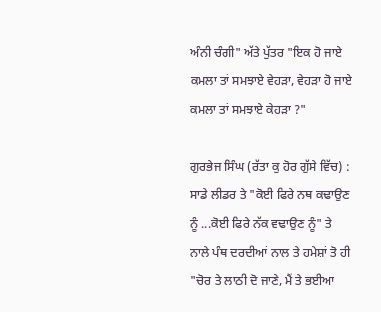ਅੰਨੀ ਚੰਗੀ" ਅੱਤੇ ਪੁੱਤਰ "ਇਕ ਹੋ ਜਾਏ ਕਮਲਾ ਤਾਂ ਸਮਝਾਏ ਵੇਹੜਾ, ਵੇਹੜਾ ਹੋ ਜਾਏ ਕਮਲਾ ਤਾਂ ਸਮਝਾਏ ਕੇਹੜਾ ?"

ਗੁਰਭੇਜ ਸਿੰਘ (ਰੱਤਾ ਕੁ ਹੋਰ ਗੁੱਸੇ ਵਿੱਚ) : ਸਾਡੇ ਲੀਡਰ ਤੇ "ਕੋਈ ਫਿਰੇ ਨਥ ਕਢਾਉਣ ਨੂੰ ...ਕੋਈ ਫਿਰੇ ਨੱਕ ਵਢਾਉਣ ਨੂੰ" ਤੇ ਨਾਲੇ ਪੰਥ ਦਰਦੀਆਂ ਨਾਲ ਤੇ ਹਮੇਸ਼ਾਂ ਤੋ ਹੀ "ਚੋਰ ਤੇ ਲਾਠੀ ਦੋ ਜਾਣੇ, ਮੈਂ ਤੇ ਭਈਆ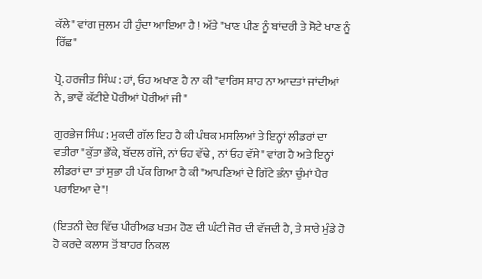ਕੱਲੇ" ਵਾਂਗ ਜੁਲਮ ਹੀ ਹੁੰਦਾ ਆਇਆ ਹੈ ! ਅੱਤੇ "ਖਾਣ ਪੀਣ ਨੂੰ ਬਾਂਦਰੀ ਤੇ ਸੋਟੇ ਖਾਣ ਨੂੰ ਰਿੱਛ"

ਪ੍ਰੋ. ਹਰਜੀਤ ਸਿੰਘ : ਹਾਂ, ਓਹ ਅਖਾਣ ਹੈ ਨਾ ਕੀ "ਵਾਰਿਸ ਸ਼ਾਹ ਨਾ ਆਦਤਾਂ ਜਾਂਦੀਆਂ ਨੇ, ਭਾਵੇਂ ਕੱਟੀਏ ਪੋਰੀਆਂ ਪੋਰੀਆਂ ਜੀ"

ਗੁਰਭੇਜ ਸਿੰਘ : ਮੁਕਦੀ ਗੱਲ ਇਹ ਹੈ ਕੀ ਪੰਥਕ ਮਸਲਿਆਂ ਤੇ ਇਨ੍ਹਾਂ ਲੀਡਰਾਂ ਦਾ ਵਤੀਰਾ "ਕੁੱਤਾ ਭੌਂਕੇ, ਬੱਦਲ ਗੱਜੇ, ਨਾਂ ਓਹ ਵੱਢੇ , ਨਾਂ ਓਹ ਵੱਸੇ" ਵਾਂਗ ਹੈ ਅਤੇ ਇਨ੍ਹਾਂ ਲੀਡਰਾਂ ਦਾ ਤਾਂ ਸੁਭਾ ਹੀ ਪੱਕ ਗਿਆ ਹੈ ਕੀ "ਆਪਣਿਆਂ ਦੇ ਗਿੱਟੇ ਭੰਨਾ ਚੁੰਮਾਂ ਪੈਰ ਪਰਾਇਆ ਦੇ"!

(ਇਤਨੀ ਦੇਰ ਵਿੱਚ ਪੀਰੀਅਡ ਖਤਮ ਹੋਣ ਦੀ ਘੰਟੀ ਜੋਰ ਦੀ ਵੱਜਦੀ ਹੈ, ਤੇ ਸਾਰੇ ਮੁੰਡੇ ਹੋ ਹੋ ਕਰਦੇ ਕਲਾਸ ਤੋਂ ਬਾਹਰ ਨਿਕਲ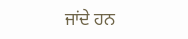ਜਾਂਦੇ ਹਨ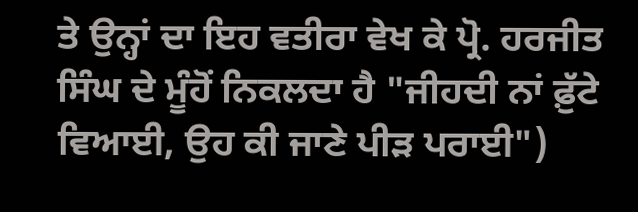ਤੇ ਉਨ੍ਹਾਂ ਦਾ ਇਹ ਵਤੀਰਾ ਵੇਖ ਕੇ ਪ੍ਰੋ. ਹਰਜੀਤ ਸਿੰਘ ਦੇ ਮੂੰਹੋਂ ਨਿਕਲਦਾ ਹੈ "ਜੀਹਦੀ ਨਾਂ ਫ਼ੁੱਟੇ ਵਿਆਈ, ਉਹ ਕੀ ਜਾਣੇ ਪੀੜ ਪਰਾਈ")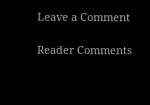Leave a Comment

Reader Comments